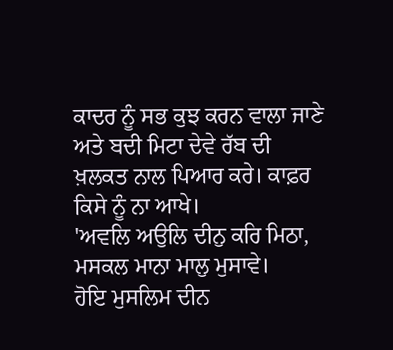ਕਾਦਰ ਨੂੰ ਸਭ ਕੁਝ ਕਰਨ ਵਾਲਾ ਜਾਣੇ ਅਤੇ ਬਦੀ ਮਿਟਾ ਦੇਵੇ ਰੱਬ ਦੀ ਖ਼ਲਕਤ ਨਾਲ ਪਿਆਰ ਕਰੇ। ਕਾਫ਼ਰ ਕਿਸੇ ਨੂੰ ਨਾ ਆਖੇ।
'ਅਵਲਿ ਅਉਲਿ ਦੀਨੁ ਕਰਿ ਮਿਠਾ,
ਮਸਕਲ ਮਾਨਾ ਮਾਲੁ ਮੁਸਾਵੇ।
ਹੋਇ ਮੁਸਲਿਮ ਦੀਨ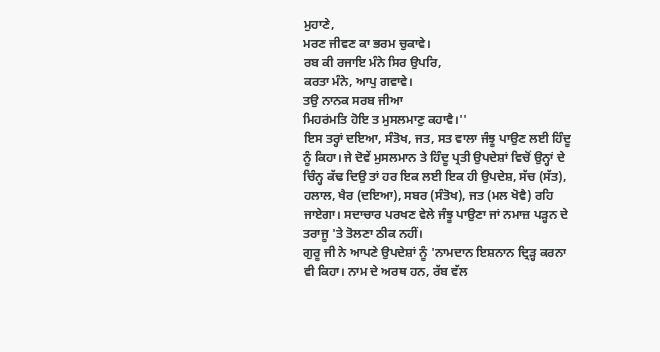ਮੁਹਾਣੇ,
ਮਰਣ ਜੀਵਣ ਕਾ ਭਰਮ ਚੁਕਾਵੇ।
ਰਬ ਕੀ ਰਜਾਇ ਮੰਨੇ ਸਿਰ ਉਪਰਿ,
ਕਰਤਾ ਮੰਨੇ, ਆਪੁ ਗਵਾਵੇ।
ਤਉ ਨਾਨਕ ਸਰਬ ਜੀਆ
ਮਿਹਰਂਮਤਿ ਹੋਇ ਤ ਮੁਸਲਮਾਣੁ ਕਹਾਵੈ।''
ਇਸ ਤਰ੍ਹਾਂ ਦਇਆ, ਸੰਤੋਖ, ਜਤ, ਸਤ ਵਾਲਾ ਜੰਝੂ ਪਾਉਣ ਲਈ ਹਿੰਦੂ ਨੂੰ ਕਿਹਾ। ਜੇ ਦੋਵੇਂ ਮੁਸਲਮਾਨ ਤੇ ਹਿੰਦੂ ਪ੍ਰਤੀ ਉਪਦੇਸ਼ਾਂ ਵਿਚੋਂ ਉਨ੍ਹਾਂ ਦੇ ਚਿੰਨ੍ਹ ਕੱਢ ਦਿਉ ਤਾਂ ਹਰ ਇਕ ਲਈ ਇਕ ਹੀ ਉਪਦੇਸ਼, ਸੱਚ (ਸੱਤ), ਹਲਾਲ, ਖੈਰ (ਦਇਆ), ਸਬਰ (ਸੰਤੋਖ), ਜਤ (ਮਲ ਖੋਵੈ) ਰਹਿ ਜਾਏਗਾ। ਸਦਾਚਾਰ ਪਰਖਣ ਵੇਲੇ ਜੰਝੂ ਪਾਉਣਾ ਜਾਂ ਨਮਾਜ਼ ਪੜ੍ਹਨ ਦੇ ਤਰਾਜੂ 'ਤੇ ਤੋਲਣਾ ਠੀਕ ਨਹੀਂ।
ਗੁਰੂ ਜੀ ਨੇ ਆਪਣੇ ਉਪਦੇਸ਼ਾਂ ਨੂੰ 'ਨਾਮਦਾਨ ਇਸ਼ਨਾਨ ਦ੍ਰਿੜ੍ਹ ਕਰਨਾ ਵੀ ਕਿਹਾ। ਨਾਮ ਦੇ ਅਰਥ ਹਨ, ਰੱਬ ਵੱਲ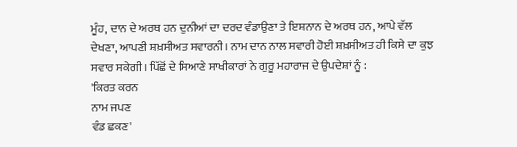ਮੂੰਹ, ਦਾਨ ਦੇ ਅਰਥ ਹਨ ਦੁਨੀਆਂ ਦਾ ਦਰਦ ਵੰਡਾਉਣਾ ਤੇ ਇਸ਼ਨਾਨ ਦੇ ਅਰਥ ਹਨ, ਆਪੇ ਵੱਲ ਦੇਖਣਾ, ਆਪਣੀ ਸ਼ਖ਼ਸੀਅਤ ਸਵਾਰਨੀ। ਨਾਮ ਦਾਨ ਨਾਲ ਸਵਾਰੀ ਹੋਈ ਸ਼ਖ਼ਸੀਅਤ ਹੀ ਕਿਸੇ ਦਾ ਕੁਝ ਸਵਾਰ ਸਕੇਗੀ। ਪਿੱਛੋਂ ਦੇ ਸਿਆਣੇ ਸਾਖੀਕਾਰਾਂ ਨੇ ਗੁਰੂ ਮਹਾਰਾਜ ਦੇ ਉਪਦੇਸ਼ਾਂ ਨੂੰ :
'ਕਿਰਤ ਕਰਨ
ਨਾਮ ਜਪਣ
ਵੰਡ ਛਕਣ'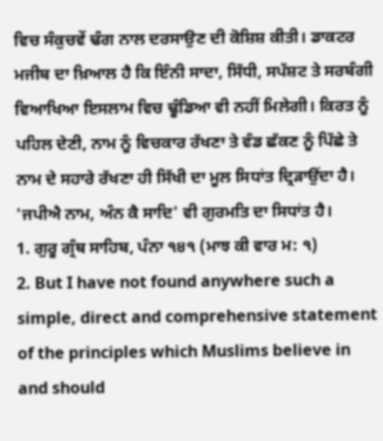ਵਿਚ ਸੰਕੁਚਵੇਂ ਢੰਗ ਨਾਲ ਦਰਸਾਉਣ ਦੀ ਕੋਸ਼ਿਸ਼ ਕੀਤੀ। ਡਾਕਟਰ ਮਜੀਬ ਦਾ ਖ਼ਿਆਲ ਹੈ ਕਿ ਇੰਨੀ ਸਾਦਾ, ਸਿੱਧੀ, ਸਪੱਸ਼ਟ ਤੇ ਸਰਬੰਗੀ ਵਿਆਖਿਆ ਇਸਲਾਮ ਵਿਚ ਢੂੰਡਿਆ ਵੀ ਨਹੀਂ ਮਿਲੇਗੀ। ਕਿਰਤ ਨੂੰ ਪਹਿਲ ਦੇਣੀ, ਨਾਮ ਨੂੰ ਵਿਚਕਾਰ ਰੱਖਣਾ ਤੇ ਵੰਡ ਛੱਕਣ ਨੂੰ ਪਿੱਛੇ ਤੇ ਨਾਮ ਦੇ ਸਹਾਰੇ ਰੱਖਣਾ ਹੀ ਸਿੱਖੀ ਦਾ ਮੂਲ ਸਿਧਾਂਤ ਦ੍ਰਿੜਾਉਂਦਾ ਹੈ। 'ਜਪੀਐ ਨਾਮ, ਅੰਨ ਕੈ ਸਾਦਿ' ਵੀ ਗੁਰਮਤਿ ਦਾ ਸਿਧਾਂਤ ਹੈ।
1. ਗੁਰੂ ਗ੍ਰੰਥ ਸਾਹਿਬ, ਪੰਨਾ ੧੪੧ (ਮਾਝ ਕੀ ਵਾਰ ਮ: ੧)
2. But I have not found anywhere such a simple, direct and comprehensive statement of the principles which Muslims believe in and should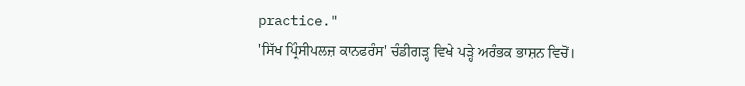practice."
'ਸਿੱਖ ਪ੍ਰਿੰਸੀਪਲਜ਼ ਕਾਨਫਰੰਸ' ਚੰਡੀਗੜ੍ਹ ਵਿਖੇ ਪੜ੍ਹੇ ਅਰੰਭਕ ਭਾਸ਼ਨ ਵਿਚੋਂ।